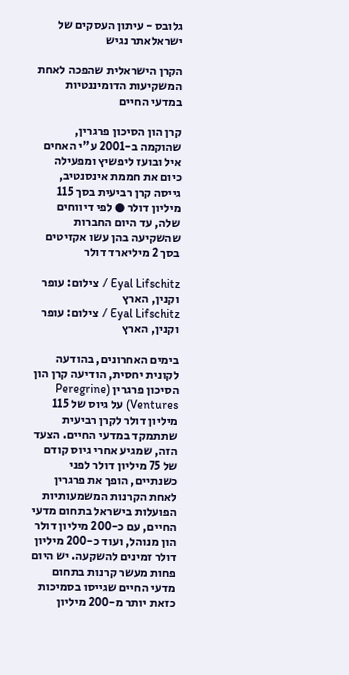גלובס - עיתון העסקים של ישראלאתר נגיש

הקרן הישראלית שהפכה לאחת המשקיעות הדומיננטיות במדעי החיים

קרן הון הסיכון פרגרין, שהוקמה ב-2001 ע"י האחים איל ובועז ליפשיץ ומפעילה כיום את חממת אינסנטיב, גייסה קרן רביעית בסך 115 מיליון דולר ● לפי דיווחים שלה, עד היום החברות שהשקיעה בהן עשו אקזיטים בסך 2 מיליארד דולר

Eyal Lifschitz / צילום: עופר וקנין, הארץ
Eyal Lifschitz / צילום: עופר וקנין, הארץ

בימים האחרונים, בהודעה לקונית יחסית, הודיעה קרן הון הסיכון פרגרין (Peregrine Ventures) על גיוס של 115 מיליון דולר לקרן רביעית שתתמקד במדעי החיים. הצעד הזה, שמגיע אחרי גיוס קודם של 75 מיליון דולר לפני כשנתיים, הופך את פרגרין לאחת הקרנות המשמעותיות הפועלות בישראל בתחום מדעי החיים, עם כ-200 מיליון דולר הון מנוהל, ועוד כ-200 מיליון דולר זמינים להשקעה. יש היום פחות מעשר קרנות בתחום מדעי החיים שגייסו בסמיכות כזאת יותר מ-200 מיליון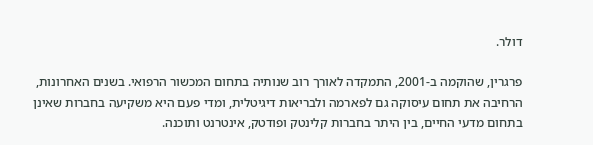דולר.

פרגרין, שהוקמה ב-2001, התמקדה לאורך רוב שנותיה בתחום המכשור הרפואי. בשנים האחרונות, הרחיבה את תחום עיסוקה גם לפארמה ולבריאות דיגיטלית, ומדי פעם היא משקיעה בחברות שאינן בתחום מדעי החיים, בין היתר בחברות קלינטק ופודטק, אינטרנט ותוכנה.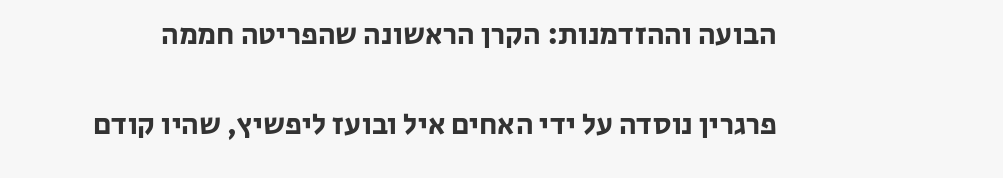הבועה וההזדמנות: הקרן הראשונה שהפריטה חממה

פרגרין נוסדה על ידי האחים איל ובועז ליפשיץ, שהיו קודם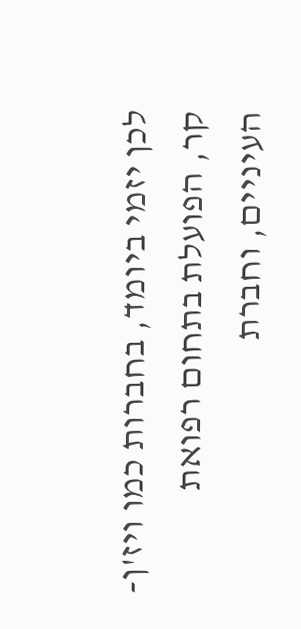לכן יזמי ביומד, בחברות כמו ויז'ן-קר, הפועלת בתחום רפואת העיניים, וחברת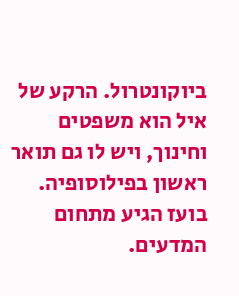ביוקונטרול. הרקע של איל הוא משפטים וחינוך, ויש לו גם תואר ראשון בפילוסופיה. בועז הגיע מתחום המדעים.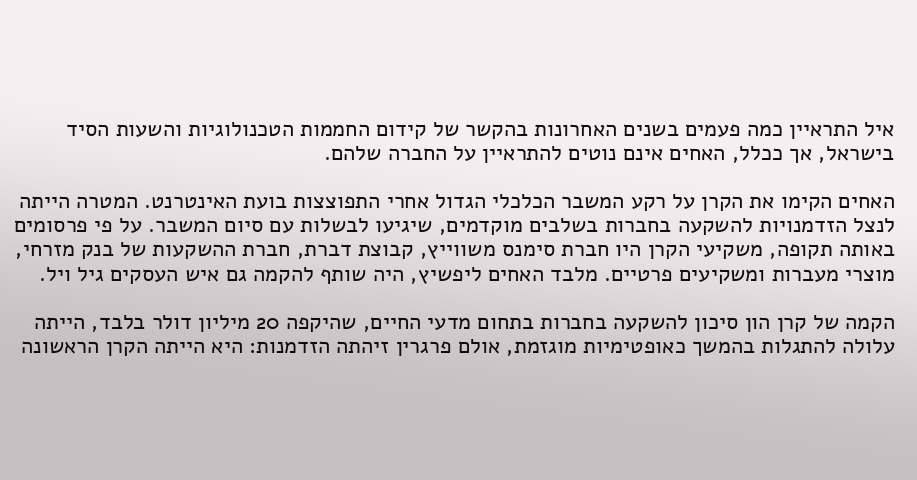איל התראיין כמה פעמים בשנים האחרונות בהקשר של קידום החממות הטכנולוגיות והשעות הסיד בישראל, אך ככלל, האחים אינם נוטים להתראיין על החברה שלהם.

האחים הקימו את הקרן על רקע המשבר הכלכלי הגדול אחרי התפוצצות בועת האינטרנט. המטרה הייתה לנצל הזדמנויות להשקעה בחברות בשלבים מוקדמים, שיגיעו לבשלות עם סיום המשבר. על פי פרסומים באותה תקופה, משקיעי הקרן היו חברת סימנס משווייץ, קבוצת דברת, חברת ההשקעות של בנק מזרחי, מוצרי מעברות ומשקיעים פרטיים. מלבד האחים ליפשיץ, היה שותף להקמה גם איש העסקים גיל ויל.

הקמה של קרן הון סיכון להשקעה בחברות בתחום מדעי החיים, שהיקפה 20 מיליון דולר בלבד, הייתה עלולה להתגלות בהמשך כאופטימיות מוגזמת, אולם פרגרין זיהתה הזדמנות: היא הייתה הקרן הראשונה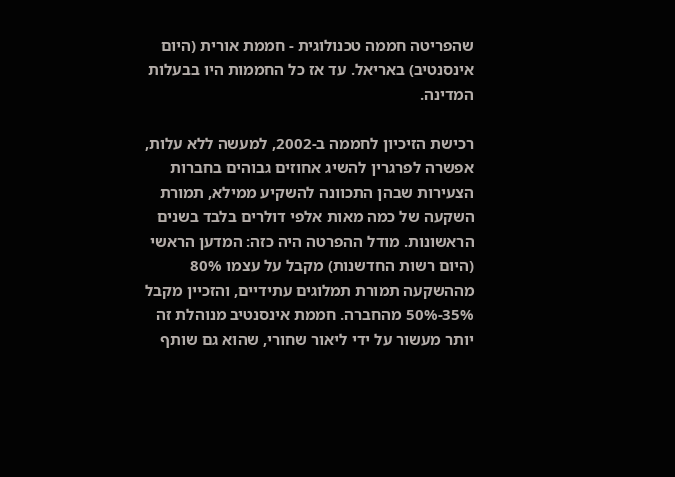שהפריטה חממה טכנולוגית - חממת אורית (היום אינסנטיב) באריאל. עד אז כל החממות היו בבעלות המדינה.

רכישת הזיכיון לחממה ב-2002, למעשה ללא עלות, אפשרה לפרגרין להשיג אחוזים גבוהים בחברות הצעירות שבהן התכוונה להשקיע ממילא, תמורת השקעה של כמה מאות אלפי דולרים בלבד בשנים הראשונות. מודל ההפרטה היה כזה: המדען הראשי (היום רשות החדשנות) מקבל על עצמו 80% מההשקעה תמורת תמלוגים עתידיים, והזכיין מקבל 35%-50% מהחברה. חממת אינסנטיב מנוהלת זה יותר מעשור על ידי ליאור שחורי, שהוא גם שותף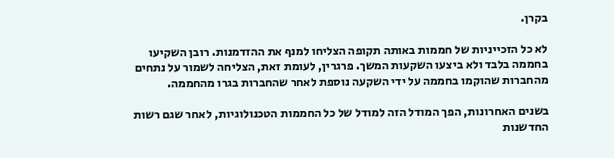בקרן.

לא כל הזכייניות של חממות באותה תקופה הצליחו למנף את ההזדמנות. רובן השקיעו בחממה בלבד ולא ביצעו השקעות המשך. פרגרין, לעומת זאת, הצליחה לשמור על נתחים מהחברות שהוקמו בחממה על ידי השקעה נוספת לאחר שהחברות בגרו מהחממה.

בשנים האחרונות, הפך המודל הזה למודל של כל החממות הטכנולוגיות, לאחר שגם רשות החדשנות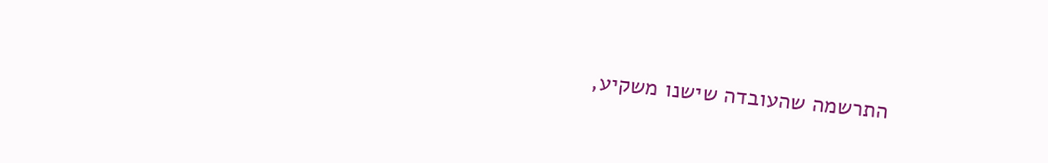התרשמה שהעובדה שישנו משקיע,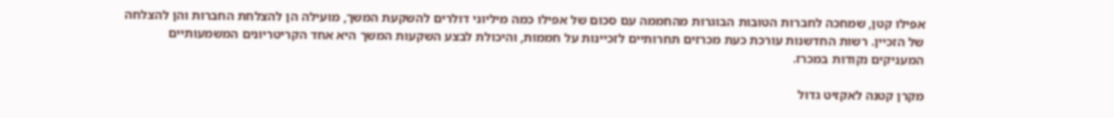אפילו קטן, שמחכה לחברות הטובות הבוגרות מהחממה עם סכום של אפילו כמה מיליוני דולרים להשקעת המשך, מועילה הן להצלחת החברות והן להצלחה של הזכיין. רשות החדשנות עורכת כעת מכרזים תחרותיים לזכיינות על חממות, והיכולת לבצע השקעות המשך היא אחד הקריטריונים המשמעותיים המעניקים נקודות במכרז.

מקרן קטנה לאקזיט גדול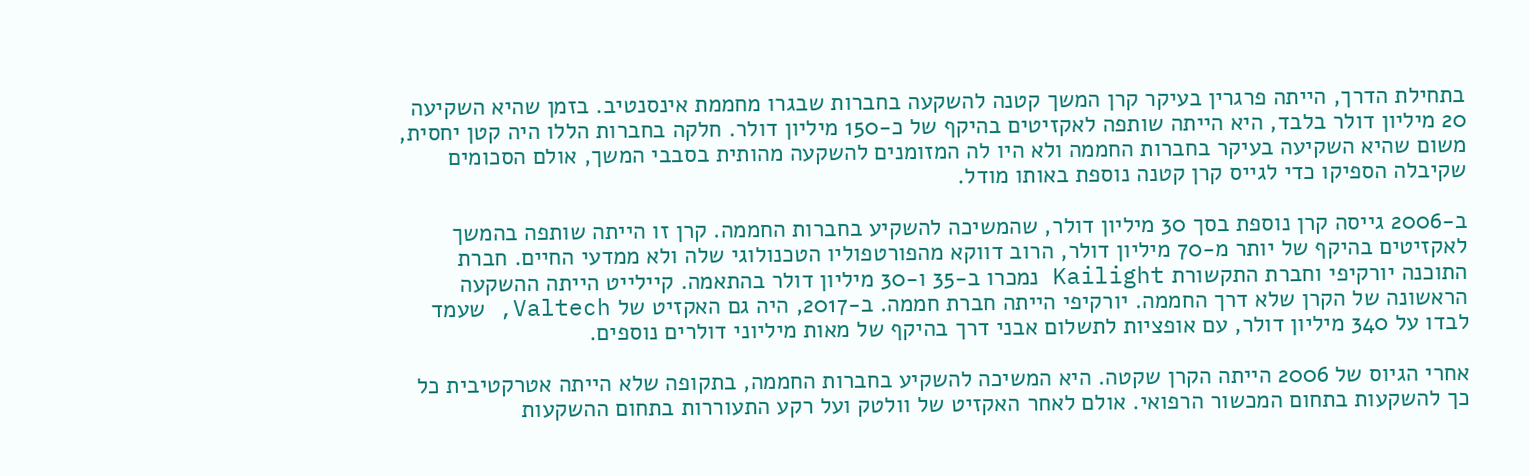בתחילת הדרך, הייתה פרגרין בעיקר קרן המשך קטנה להשקעה בחברות שבגרו מחממת אינסנטיב. בזמן שהיא השקיעה 20 מיליון דולר בלבד, היא הייתה שותפה לאקזיטים בהיקף של כ-150 מיליון דולר. חלקה בחברות הללו היה קטן יחסית, משום שהיא השקיעה בעיקר בחברות החממה ולא היו לה המזומנים להשקעה מהותית בסבבי המשך, אולם הסכומים שקיבלה הספיקו כדי לגייס קרן קטנה נוספת באותו מודל.

ב-2006 גייסה קרן נוספת בסך 30 מיליון דולר, שהמשיכה להשקיע בחברות החממה. קרן זו הייתה שותפה בהמשך לאקזיטים בהיקף של יותר מ-70 מיליון דולר, הרוב דווקא מהפורטפוליו הטכנולוגי שלה ולא ממדעי החיים. חברת התוכנה יורקיפי וחברת התקשורת Kailight נמכרו ב-35 ו-30 מיליון דולר בהתאמה. קיילייט הייתה ההשקעה הראשונה של הקרן שלא דרך החממה. יורקיפי הייתה חברת חממה. ב-2017, היה גם האקזיט של Valtech, שעמד לבדו על 340 מיליון דולר, עם אופציות לתשלום אבני דרך בהיקף של מאות מיליוני דולרים נוספים.

אחרי הגיוס של 2006 הייתה הקרן שקטה. היא המשיכה להשקיע בחברות החממה, בתקופה שלא הייתה אטרקטיבית כל כך להשקעות בתחום המכשור הרפואי. אולם לאחר האקזיט של וולטק ועל רקע התעוררות בתחום ההשקעות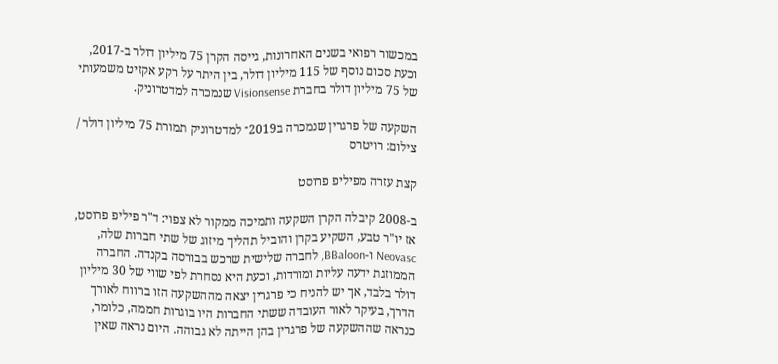במכשור רפואי בשנים האחרונות, גייסה הקרן 75 מיליון דולר ב-2017, וכעת סכום נוסף של 115 מיליון דולר, בין היתר על רקע אקזיט משמעותי של 75 מיליון דולר בחברת Visionsense שנמכרה למדטרוניק.

השקעה של פרגרין שנמכרה ב2019־ למדטרוניק תמורת 75 מיליון דולר / צילום: רויטרס

קצת עזרה מפיליפ פרוסט

ב-2008 קיבלה הקרן השקעה ותמיכה ממקור לא צפוי: ד"ר פיליפ פרוסט, אז יו"ר טבע, השקיע בקרן והוביל תהליך מיזוג של שתי חברות שלה, Neovasc ו-BBaloon, לחברה שלישית שרכש בבורסה בקנדה. החברה הממוזגת ידעה עליות ומורדות, וכעת היא נסחרת לפי שווי של 30 מיליון דולר בלבד, אך יש להניח כי פרגרין יצאה מההשקעה הזו ברווח לאורך הדרך, בעיקר לאור העובדה ששתי החברות היו בוגרות חממה, כלומר, כנראה שההשקעה של פרגרין בהן הייתה לא גבוהה. היום נראה שאין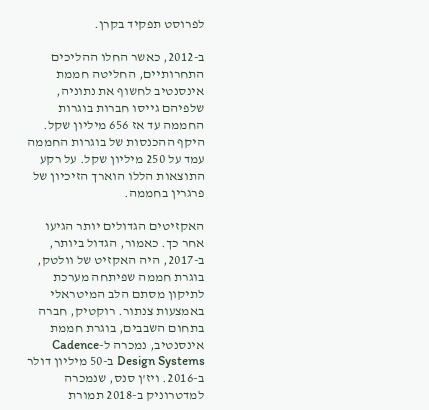לפרוסט תפקיד בקרן.

ב-2012, כאשר החלו ההליכים התחרותיים, החליטה חממת אינסנטיב לחשוף את נתוניה, שלפיהם גייסו חברות בוגרות החממה עד אז 656 מיליון שקל. היקף ההכנסות של בוגרות החממה עמד על 250 מיליון שקל. על רקע התוצאות הללו הוארך הזיכיון של פרגרין בחממה.

האקזיטים הגדולים יותר הגיעו אחר כך. כאמור, הגדול ביותר, ב-2017, היה האקזיט של וולטק, בוגרת חממה שפיתחה מערכת לתיקון מסתם הלב המיטראלי באמצעות צנתור. רוקטיק, חברה בתחום השבבים, בוגרת חממת אינסנטיב, נמכרה ל-Cadence Design Systems ב-50 מיליון דולר ב-2016. ויז'ן סנס, שנמכרה למדטרוניק ב-2018 תמורת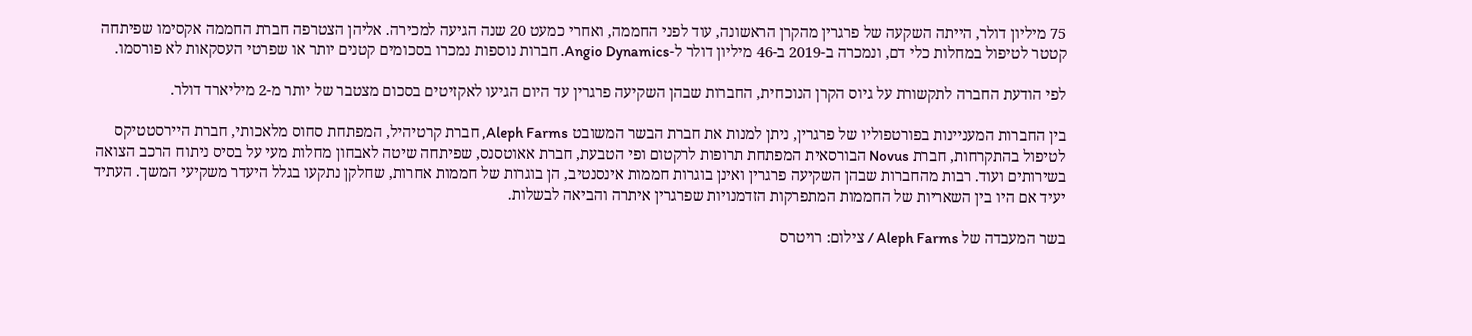75 מיליון דולר, הייתה השקעה של פרגרין מהקרן הראשונה, עוד לפני החממה, ואחרי כמעט 20 שנה הגיעה למכירה. אליהן הצטרפה חברת החממה אקסימו שפיתחה קטטר לטיפול במחלות כלי דם, ונמכרה ב-2019 ב-46 מיליון דולר ל-Angio Dynamics. חברות נוספות נמכרו בסכומים קטנים יותר או שפרטי העסקאות לא פורסמו.

לפי הודעת החברה לתקשורת על גיוס הקרן הנוכחית, החברות שבהן השקיעה פרגרין עד היום הגיעו לאקזיטים בסכום מצטבר של יותר מ-2 מיליארד דולר.

בין החברות המעניינות בפורטפוליו של פרגרין, ניתן למנות את חברת הבשר המשובט Aleph Farms, חברת קרטיהיל, המפתחת סחוס מלאכותי, חברת היירסטטיקס לטיפול בהתקרחות, חברת Novus הבורסאית המפתחת תרופות לרקטום ופי הטבעת, חברת אאוטסנס, שפיתחה שיטה לאבחון מחלות מעי על בסיס ניתוח הרכב הצואה בשירותים ועוד. רבות מהחברות שבהן השקיעה פרגרין ואינן בוגרות חממות אינסנטיב, הן בוגרות של חממות אחרות, שחלקן נתקעו בגלל היעדר משקיעי המשך. העתיד יעיד אם היו בין השאריות של החממות המתפרקות הזדמנויות שפרגרין איתרה והביאה לבשלות.

בשר המעבדה של Aleph Farms / צילום: רויטרס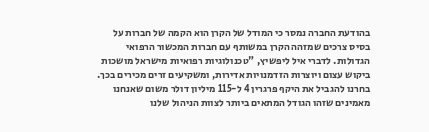בהודעת החברה נמסר כי המודל של הקרן הוא הקמה של חברות על בסיס צרכים שמזהה הקרן במשותף עם חברות המכשור הרפואי הגדולות. לדברי איל ליפשיץ, "טכנולוגיות רפואיות מישראל מושכות ביקוש עצום ויוצרות הזדמנויות אדירות, ומשקיעים זרים מכירים בכך. בחרנו להגביל את היקף פרגרין 4 ל-115 מיליון דולר משום שאנחנו מאמינים שזהו הגודל המתאים ביותר לצוות הניהול שלנו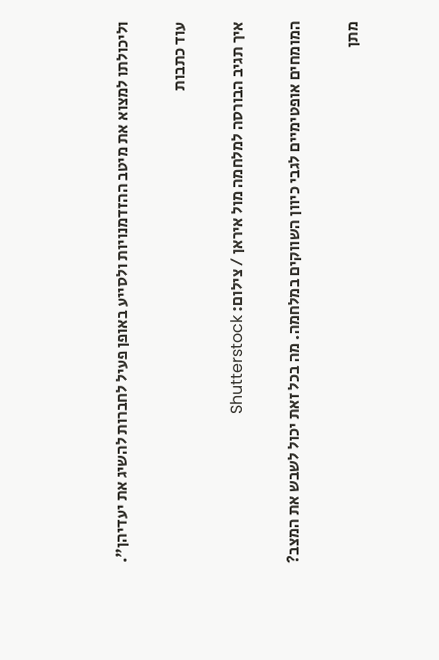וליכולתו למצוא את מיטב ההזדמנויות ולסייע באופן פעיל לחברות להשיג את יעדיהן".

עוד כתבות

איך תגיב הבורסה למלחמה מול איראן / צילום: Shutterstock

המומחים אופטימיים לגבי כיוון השווקים במלחמה. מה בכל זאת יכול לשבש את המצב?

מתן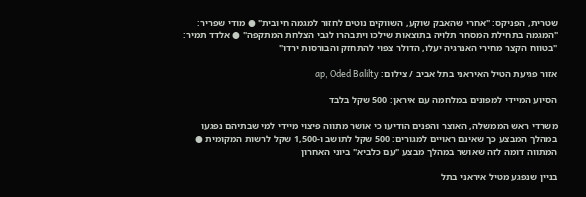שטרית, הפניקס: "אחרי שהאבק שוקע, השווקים נוטים לחזור למגמה חיובית" ● מודי שפריר: "המגמה בתחילת המסחר תלויה בתוצאות שילכו ויתבהרו לגבי הצלחת המתקפה" ● אלדד תמיר: "בטווח הקצר מחירי האנרגיה יעלו, הדולר צפוי להתחזק והבורסות ירדו"

אזור פגיעת הטיל האיראני בתל אביב / צילום: ap, Oded Balilty

הסיוע המיידי למפונים במלחמה עם איראן: 500 שקל בלבד

משרדי ראש הממשלה, האוצר והפנים הודיעו כי אושר מתווה פיצוי מיידי למי שבתיהם נפגעו במהלך המבצע כך שאינם ראויים למגורים: 500 שקל לתושב ו-1,500 שקל לרשות המקומית ● המתווה דומה לזה שאושר במהלך מבצע "עם כלביא" ביוני האחרון

בניין שנפגע מטיל איראני בתל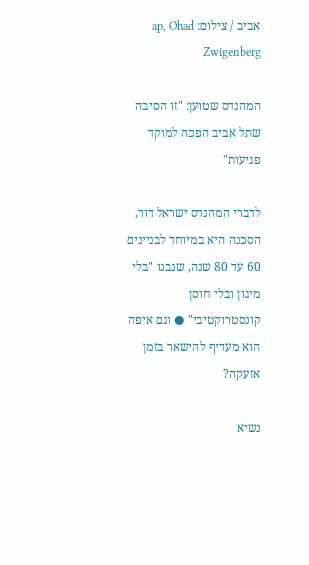אביב / צילום: ap, Ohad Zwigenberg

המהנדס שטוען: "זו הסיבה שתל אביב הפכה למוקד פגיעות"

לדברי המהנדס ישראל דוד, הסכנה היא במיוחד לבניינים 60 עד 80 שנה, שנבנו "בלי מיגון ובלי חוסן קונסטרוקטיבי" ● וגם איפה הוא מעדיף להישאר בזמן אזעקה?

נשיא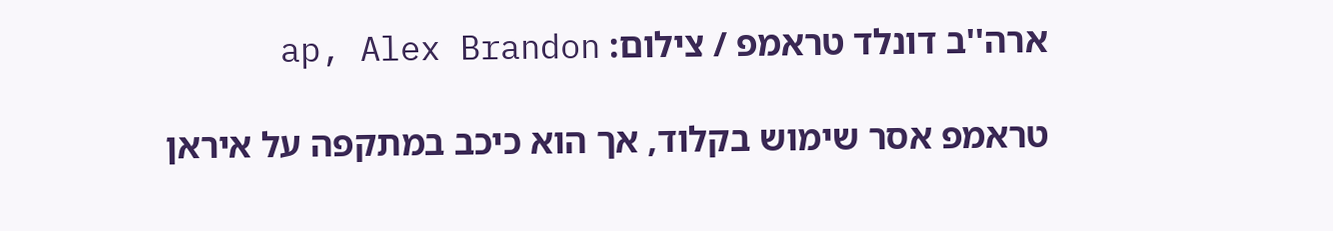ארה''ב דונלד טראמפ / צילום: ap, Alex Brandon

טראמפ אסר שימוש בקלוד, אך הוא כיכב במתקפה על איראן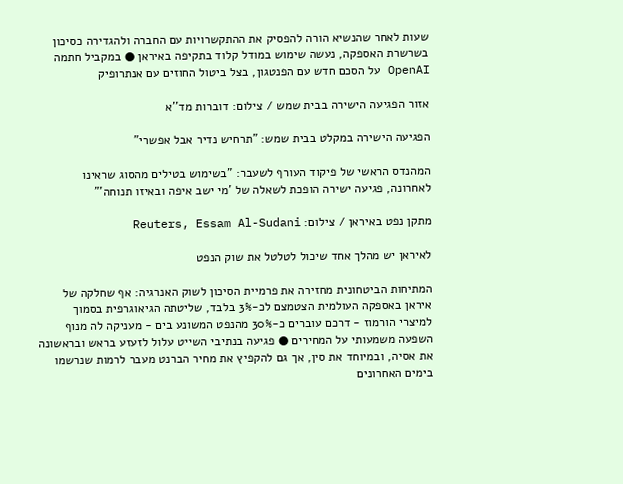שעות לאחר שהנשיא הורה להפסיק את ההתקשרויות עם החברה ולהגדירה כסיכון בשרשרת האספקה, נעשה שימוש במודל קלוד בתקיפה באיראן ● במקביל חתמה OpenAI על הסכם חדש עם הפנטגון, בצל ביטול החוזים עם אנתרופיק

אזור הפגיעה הישירה בבית שמש / צילום: דוברות מד''א

הפגיעה הישירה במקלט בבית שמש: "תרחיש נדיר אבל אפשרי"

המהנדס הראשי של פיקוד העורף לשעבר: "בשימוש בטילים מהסוג שראינו לאחרונה, פגיעה ישירה הופכת לשאלה של 'מי ישב איפה ובאיזו תנוחה'"

מתקן נפט באיראן / צילום: Reuters, Essam Al-Sudani

לאיראן יש מהלך אחד שיכול לטלטל את שוק הנפט

המתיחות הביטחונית מחזירה את פרמיית הסיכון לשוק האנרגיה: אף שחלקה של איראן באספקה העולמית הצטמצם לכ-3% בלבד, שליטתה הגיאוגרפית בסמוך למיצרי הורמוז - דרכם עוברים כ-30% מהנפט המשונע בים - מעניקה לה מנוף השפעה משמעותי על המחירים ● פגיעה בנתיבי השייט עלול לזעזע בראש ובראשונה את אסיה, ובמיוחד את סין, אך גם להקפיץ את מחיר הברנט מעבר לרמות שנרשמו בימים האחרונים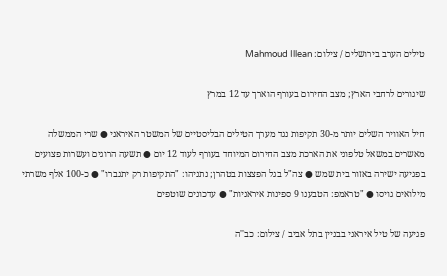טילים הערב בירושלים / צילום: Mahmoud Illean

שיגורים לרחבי הארץ; מצב החירום בעורף הוארך עד 12 במרץ

חיל האוויר השלים יותר מ-30 תקיפות נגד מערך הטילים הבליסטיים של המשטר האיראני ● שרי הממשלה מאשרים במשאל טלפוני את הארכת מצב החירום המיוחד בעורף לעוד 12 יום ● תשעה הרוגים ועשרות פצועים בפגיעה ישירה באזור בית שמש ● צה"ל בגל הפצצות בטהרן; נתניהו: "התקיפות רק יתגברו" ● כ-100 אלף משרתי מילואים גויסו ● "טראמפ: הטבענו 9 ספינות איראניות" ● עדכונים שוטפים

פגיעה של טיל איראני בבניין בתל אביב / צילום: כב''ה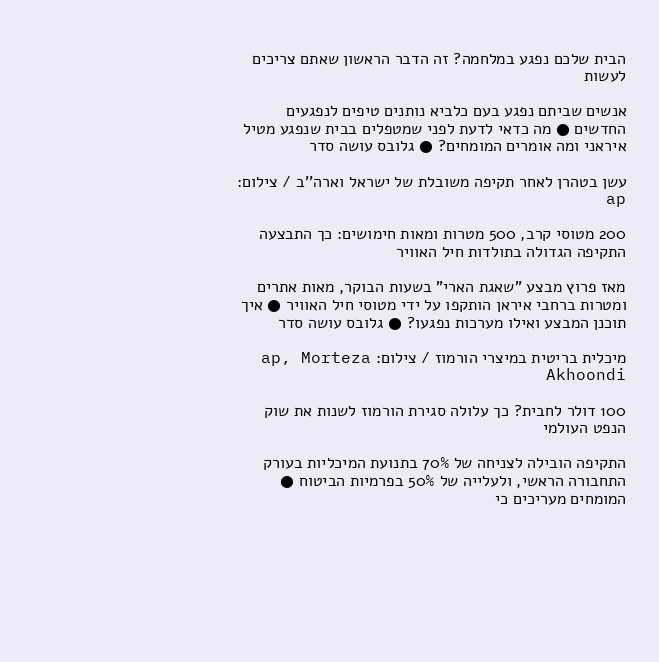הבית שלכם נפגע במלחמה? זה הדבר הראשון שאתם צריכים לעשות

אנשים שביתם נפגע בעם כלביא נותנים טיפים לנפגעים החדשים ● מה כדאי לדעת לפני שמטפלים בבית שנפגע מטיל איראני ומה אומרים המומחים? ● גלובס עושה סדר

עשן בטהרן לאחר תקיפה משובלת של ישראל וארה''ב / צילום: ap

200 מטוסי קרב, 500 מטרות ומאות חימושים: כך התבצעה התקיפה הגדולה בתולדות חיל האוויר

מאז פרוץ מבצע "שאגת הארי" בשעות הבוקר, מאות אתרים ומטרות ברחבי איראן הותקפו על ידי מטוסי חיל האוויר ● איך תוכנן המבצע ואילו מערכות נפגעו? ● גלובס עושה סדר

מיכלית בריטית במיצרי הורמוז / צילום: ap, Morteza Akhoondi

100 דולר לחבית? כך עלולה סגירת הורמוז לשנות את שוק הנפט העולמי

התקיפה הובילה לצניחה של 70% בתנועת המיכליות בעורק התחבורה הראשי, ולעלייה של 50% בפרמיות הביטוח ● המומחים מעריכים כי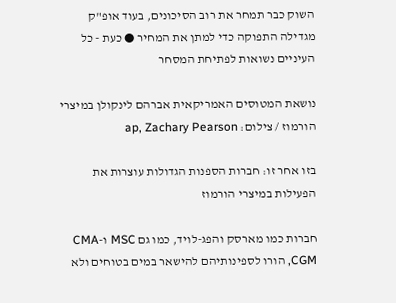השוק כבר תמחר את רוב הסיכונים, בעוד אופ"ק מגדילה התפוקה כדי למתן את המחיר ● כעת - כל העיניים נשואות לפתיחת המסחר

נושאת המטוסים האמריקאית אברהם לינקולן במיצרי הורמוז / צילום: ap, Zachary Pearson

בזו אחר זו: חברות הספנות הגדולות עוצרות את הפעילות במיצרי הורמוז

חברות כמו מארסק והפג-לויד, כמו גם MSC ו-CMA CGM, הורו לספינותיהם להישאר במים בטוחים ולא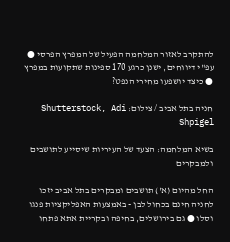להתקרב לאזור המלחמה הפעיל של המפרץ הפרסי ● עפ"י דיווחים, ישנן כרגע 170 ספינות שתקועות במפרץ ● כיצד יושפעו מחירי הנפט?

חניה בתל אביב / צילום: Shutterstock, Adi Shpigel

בשיא המלחמה: הצעד של העיריות שיסייע לתושבים ולמבקרים

החל מהיום (א') תושבים ומבקרים בתל אביב יזכו לחניה חינם בכחול לבן - באמצעות האפליקציות פנגו וסלו ● גם בירושלים, בחיפה ובקריית אתא פתחו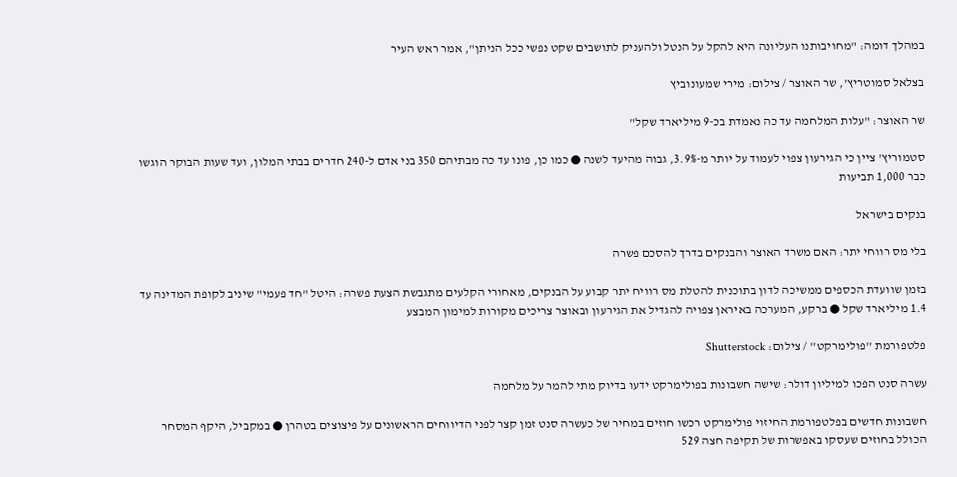במהלך דומה: "מחויבותנו העליונה היא להקל על הנטל ולהעניק לתושבים שקט נפשי ככל הניתן", אמר ראש העיר

בצלאל סמוטריץ', שר האוצר / צילום: מירי שמעונוביץ

שר האוצר: "עלות המלחמה עד כה נאמדת בכ-9 מיליארד שקל"

סטמוריץ' ציין כי הגירעון צפוי לעמוד על יותר מ-3.9%, גבוה מהיעד לשנה ● כמו כן, פונו עד כה מבתיהם 350 בני אדם ל-240 חדרים בבתי המלון, ועד שעות הבוקר הוגשו כבר 1,000 תביעות

בנקים בישראל

בלי מס רווחי יתר: האם משרד האוצר והבנקים בדרך להסכם פשרה

בזמן שוועדת הכספים ממשיכה לדון בתוכנית להטלת מס רוויח יתר קבוע על הבנקים, מאחורי הקלעים מתגבשת הצעת פשרה: היטל "חד פעמי" שיניב לקופת המדינה עד 1.4 מיליארד שקל ● ברקע, המערכה באיראן צפויה להגדיל את הגירעון ובאוצר צריכים מקורות למימון המבצע

פלטפורמת ''פולימרקט'' / צילום: Shutterstock

עשרה סנט הפכו למיליון דולר: שישה חשבונות בפולימרקט ידעו בדיוק מתי להמר על מלחמה

חשבונות חדשים בפלטפורמת החיזוי פולימרקט רכשו חוזים במחיר של כעשרה סנט זמן קצר לפני הדיווחים הראשונים על פיצוצים בטהרן ● במקביל, היקף המסחר הכולל בחוזים שעסקו באפשרות של תקיפה חצה 529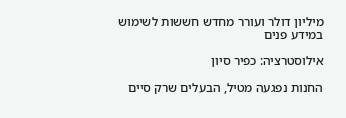מיליון דולר ועורר מחדש חששות לשימוש במידע פנים

אילוסטרציה: כפיר סיון

החנות נפגעה מטיל, הבעלים שרק סיים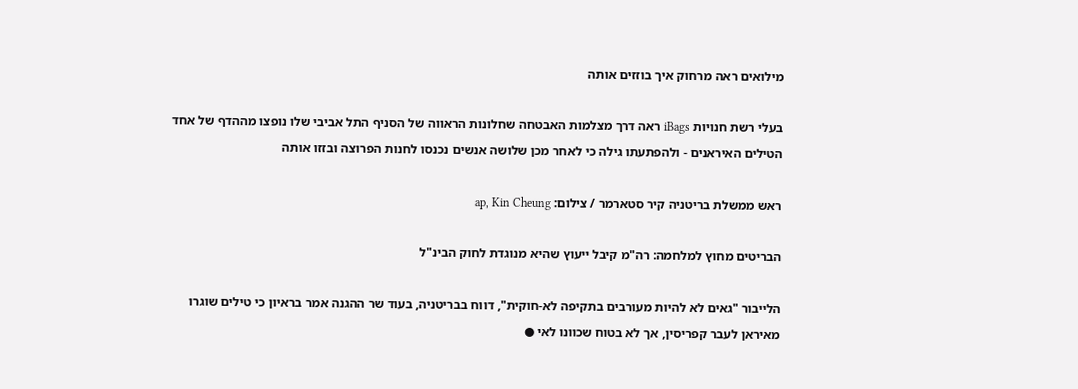מילואים ראה מרחוק איך בוזזים אותה

בעלי רשת חנויות iBags ראה דרך מצלמות האבטחה שחלונות הראווה של הסניף התל אביבי שלו נופצו מההדף של אחד הטילים האיראנים - ולהפתעתו גילה כי לאחר מכן שלושה אנשים נכנסו לחנות הפרוצה ובזזו אותה

ראש ממשלת בריטניה קיר סטארמר / צילום: ap, Kin Cheung

הבריטים מחוץ למלחמה: רה"מ קיבל ייעוץ שהיא מנוגדת לחוק הבינ"ל

הלייבור "גאים לא להיות מעורבים בתקיפה לא-חוקית", דווח בבריטניה, בעוד שר ההגנה אמר בראיון כי טילים שוגרו מאיראן לעבר קפריסין, אך לא בטוח שכוונו לאי ●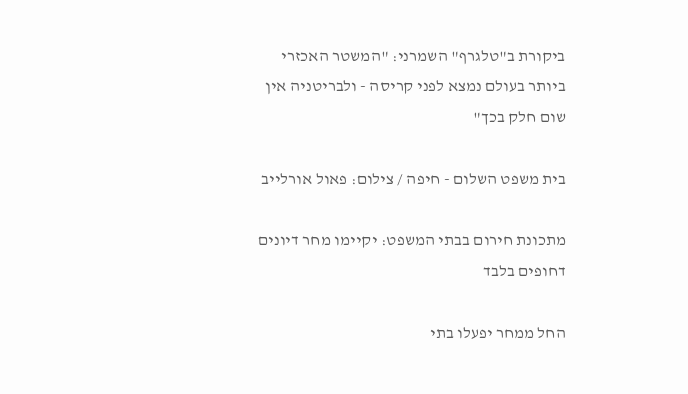ביקורת ב"טלגרף" השמרני: "המשטר האכזרי ביותר בעולם נמצא לפני קריסה - ולבריטניה אין שום חלק בכך"

בית משפט השלום - חיפה / צילום: פאול אורלייב

מתכונת חירום בבתי המשפט: יקיימו מחר דיונים דחופים בלבד

החל ממחר יפעלו בתי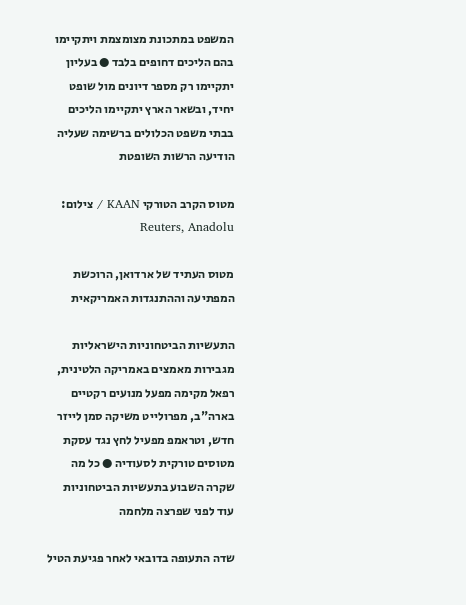המשפט במתכונת מצומצמת ויתקיימו בהם הליכים דחופים בלבד ● בעליון יתקיימו רק מספר דיונים מול שופט יחיד, ובשאר הארץ יתקיימו הליכים בבתי משפט הכלולים ברשימה שעליה הודיעה הרשות השופטת

מטוס הקרב הטורקי KAAN / צילום: Reuters, Anadolu

מטוס העתיד של ארדואן, הרוכשת המפתיעה וההתנגדות האמריקאית

התעשיות הביטחוניות הישראליות מגבירות מאמצים באמריקה הלטינית, רפאל מקימה מפעל מנועים רקטיים בארה"ב, מפרולייט משיקה סמן לייזר חדש, וטראמפ מפעיל לחץ נגד עסקת מטוסים טורקית לסעודיה ● כל מה שקרה השבוע בתעשיות הביטחוניות עוד לפני שפרצה מלחמה

שדה התעופה בדובאי לאחר פגיעת הטיל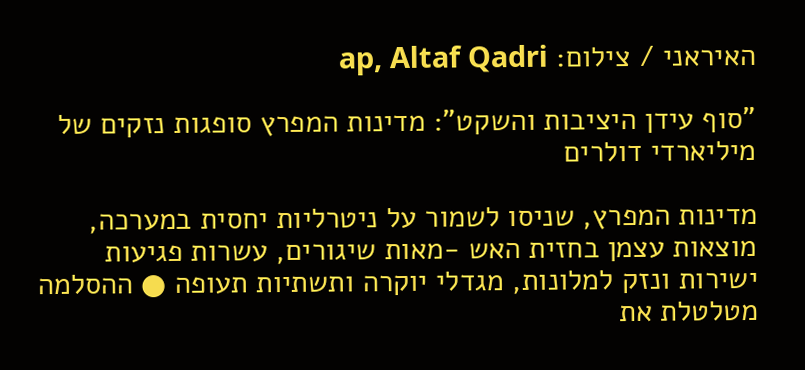האיראני / צילום: ap, Altaf Qadri

"סוף עידן היציבות והשקט": מדינות המפרץ סופגות נזקים של מיליארדי דולרים

מדינות המפרץ, שניסו לשמור על ניטרליות יחסית במערכה, מוצאות עצמן בחזית האש -מאות שיגורים, עשרות פגיעות ישירות ונזק למלונות, מגדלי יוקרה ותשתיות תעופה ● ההסלמה מטלטלת את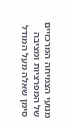מנועי הצמיחה המרכזיים של המפרציות ומציבה סימן שאלה מעל המודל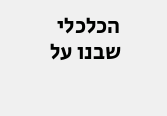הכלכלי שבנו על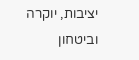יציבות, יוקרה וביטחון